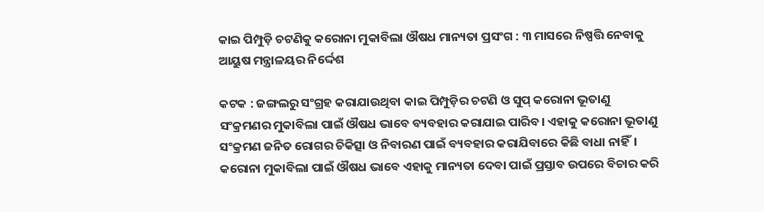କାଇ ପିମ୍ପୁଡ଼ି ଚଟଣିକୁ କରୋନା ମୁକାବିଲା ଔଷଧ ମାନ୍ୟତା ପ୍ରସଂଗ : ୩ ମାସରେ ନିଷ୍ପତ୍ତି ନେବାକୁ ଆୟୁଷ ମନ୍ତ୍ରାଳୟର ନିର୍ଦ୍ଦେଶ

କଟକ : ଜଙ୍ଗଲରୁ ସଂଗ୍ରହ କରାଯାଉଥିବା କାଇ ପିମ୍ପୁଡ଼ିର ଚଟଣି ଓ ସୁପ୍ କରୋନା ଭୂତାଣୁ ସଂକ୍ରମଣର ମୁକାବିଲା ପାଇଁ ଔଷଧ ଭାବେ ବ୍ୟବହାର କରାଯାଇ ପାରିବ। ଏହାକୁ କରୋନା ଭୂତାଣୁ ସଂକ୍ରମଣ ଜନିତ ରୋଗର ଚିକିତ୍ସା ଓ ନିବାରଣ ପାଇଁ ବ୍ୟବହାର କରାଯିବା‌ରେ କିଛି ବାଧା ନାହିଁ। କରୋନା ମୁକାବିଲା ପାଇଁ ଔଷଧ ଭାବେ ଏହାକୁ ମାନ୍ୟତା ଦେବା ପାଇଁ ପ୍ରସ୍ତାବ ଉପରେ ବିଚାର କରି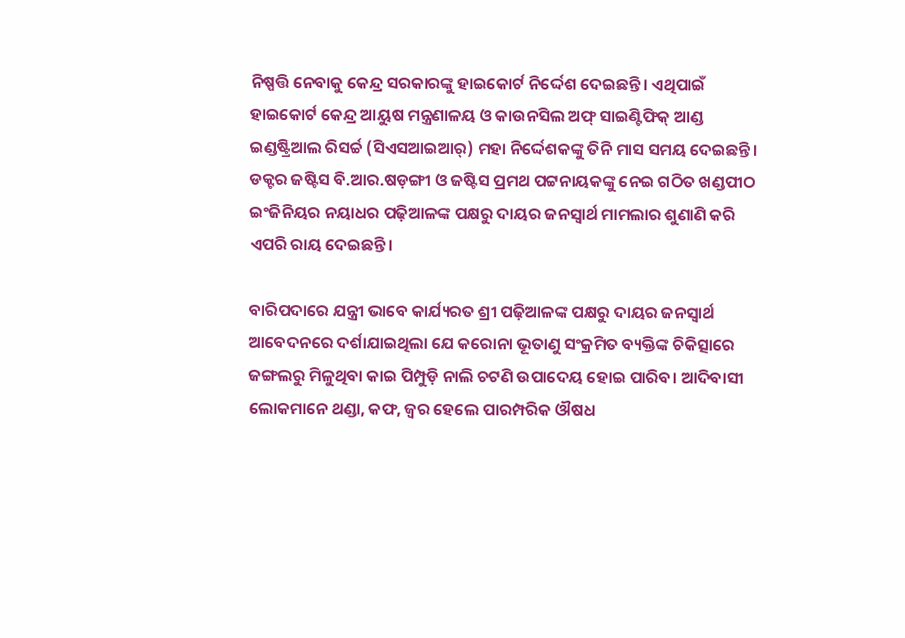ନିଷ୍ପତ୍ତି ନେବାକୁ କେନ୍ଦ୍ର ସରକାରଙ୍କୁ ହାଇକୋର୍ଟ ନିର୍ଦ୍ଦେଶ ଦେଇଛନ୍ତି। ଏଥିପାଇଁ ହାଇକୋର୍ଟ କେନ୍ଦ୍ର ଆୟୁଷ ମନ୍ତ୍ରଣାଳୟ ଓ କାଉନସିଲ ଅଫ୍ ସାଇଣ୍ଟିଫିକ୍ ଆଣ୍ଡ ଇଣ୍ଡଷ୍ଟ୍ରିଆଲ ରିସର୍ଚ୍ଚ (ସିଏସଆଇଆର୍) ମହା ନିର୍ଦ୍ଦେଶକଙ୍କୁ ତିନି ମାସ ସମୟ ଦେଇଛନ୍ତି। ଡକ୍ଟର ଜଷ୍ଟିସ ବି.ଆର.ଷଡ଼ଙ୍ଗୀ ଓ ଜଷ୍ଟିସ ପ୍ରମଥ ପଟ୍ଟନାୟକଙ୍କୁ ନେଇ ଗଠିତ ଖଣ୍ଡପୀଠ ଇଂଜିନିୟର ନୟାଧର ପଢ଼ିଆଳଙ୍କ ପକ୍ଷରୁ ଦାୟର ଜନସ୍ବାର୍ଥ ମାମଲାର ଶୁଣାଣି କରି ଏପରି ରାୟ ଦେଇଛନ୍ତି।

ବାରିପଦାରେ ଯନ୍ତ୍ରୀ ଭାବେ କାର୍ଯ୍ୟରତ ଶ୍ରୀ ପଢ଼ିଆଳଙ୍କ ପକ୍ଷରୁ ଦାୟର ଜନସ୍ବାର୍ଥ ଆବେଦନରେ ଦର୍ଶାଯାଇଥିଲା ଯେ କରୋନା ଭୂତାଣୁ ସଂକ୍ରମିତ ବ୍ୟକ୍ତିଙ୍କ ଚିକିତ୍ସାରେ ଜଙ୍ଗଲରୁ ମିଳୁଥିବା କାଇ ପିମ୍ପୁଡ଼ି ନାଲି ଚଟଣି ଉପାଦେୟ ହୋଇ ପାରିବ। ଆଦିବାସୀ ଲୋକମାନେ ଥଣ୍ଡା, କଫ, ଜ୍ବର ହେଲେ ପାରମ୍ପରିକ ଔଷଧ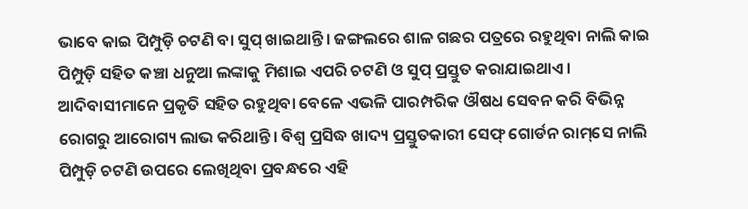ଭାବେ କାଇ ପିମ୍ପୁଡ଼ି ଚଟଣି ବା ସୁପ୍‌ ଖାଇଥାନ୍ତି। ଜଙ୍ଗଲରେ ଶାଳ ଗଛର ପତ୍ରରେ ରହୁଥିବା ନାଲି କାଇ ପିମ୍ପୁଡ଼ି ସହିତ କଞ୍ଚା ଧନୁଆ ଲଙ୍କାକୁ ମିଶାଇ ଏପରି ଚଟଣି ଓ ସୁପ୍ ପ୍ରସ୍ତୁତ କରାଯାଇଥାଏ। ଆଦିବାସୀମାନେ ପ୍ରକୃତି ସହିତ ରହୁଥିବା ବେଳେ ଏଭଳି ପାରମ୍ପରିକ ଔଷଧ ସେବନ କରି ବିଭିନ୍ନ ରୋଗରୁ ଆରୋଗ୍ୟ ଲାଭ କରିଥାନ୍ତି। ବିଶ୍ବ ପ୍ରସିଦ୍ଧ ‌ଖାଦ୍ୟ ପ୍ରସ୍ତୁତକାରୀ ସେଫ୍ ଗୋର୍ଡନ ରାମ୍‌ସେ ନାଲି ପିମ୍ପୁଡ଼ି ଚଟଣି ଉପରେ ଲେଖିଥିବା ପ୍ରବନ୍ଧରେ ଏହି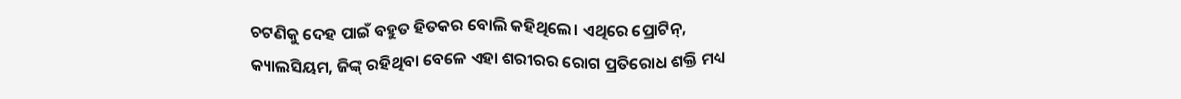ଚଟଣିକୁ ଦେହ ପାଇଁ ବହୁତ ହିତକର ବୋଲି କହିଥିଲେ। ଏଥିରେ ପ୍ରୋଟିନ୍, କ୍ୟାଲସିୟମ, ଜିଙ୍କ୍ ରହିଥିବା ବେଳେ ଏହା ଶରୀରର ରୋଗ ପ୍ରତିରୋଧ ଶକ୍ତି ମଧ୍ୟ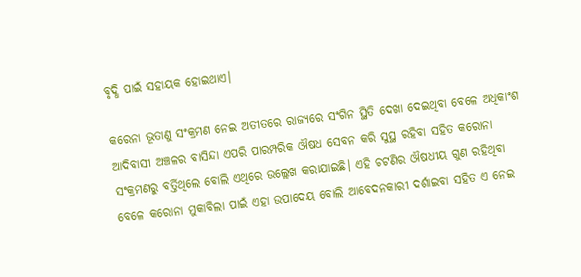ବୃଦ୍ଧି ପାଇଁ ସହାୟକ ହୋଇଥାଏ।

କରେନା ଭୂତାଣୁ ସଂକ୍ରମଣ ନେଇ ଅତୀତରେ ରାଜ୍ୟରେ ସଂଗିନ ସ୍ଥିତି ଦେଖା ଦେଇଥିବା ବେଳେ ଅଧିକାଂଶ ଆଦିବାସୀ ଅଞ୍ଚଳର ବାସିନ୍ଦା ଏପରି ପାରମ୍ପରିକ ଔଷଧ ସେବନ କରି ସୁସ୍ଥ ରହିବା ସହିତ କରୋନା ସଂକ୍ରମଣରୁ ବର୍ତ୍ତିଥିଲେ ବୋଲି ଏଥିରେ ଉଲ୍ଲେଖ କରାଯାଇଛି। ଏହି ଚଟଣିର ଔଷଧୀୟ ଗୁଣ ରହିଥିବା ବେଳେ କରୋନା ମୁକାବିଲା ପାଇଁ ଏହା ଉପାଦେୟ ବୋଲି ଆବେଦନକାରୀ ଦର୍ଶାଇବା ସହିତ ଏ ନେଇ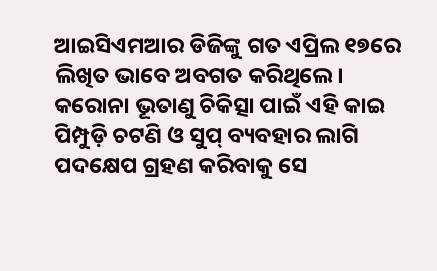ଆଇସିଏମଆର ଡିଜିଙ୍କୁ ଗତ ଏପ୍ରିଲ ୧୭ରେ ଲିଖିତ ଭାବେ ଅବଗତ କରିଥିଲେ। କରୋନା ଭୂତାଣୁ ଚିକିତ୍ସା ପାଇଁ ଏହି କାଇ ପିମ୍ପୁଡ଼ି ଚଟଣି ଓ ସୁପ୍‌ ବ୍ୟବହାର ଲାଗି ପଦକ୍ଷେପ ଗ୍ରହଣ କରିବାକୁ ସେ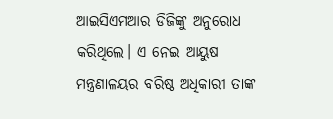ଆଇସିଏମଆର ଡିଜିଙ୍କୁ ଅନୁରୋଧ କରିଥିଲେ। ଏ ନେଇ ଆୟୁଷ ମନ୍ତ୍ରଣାଳୟର ବରିଷ୍ଠ ଅଧିକାରୀ ତାଙ୍କ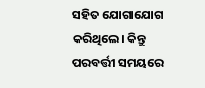ସହିତ ଯୋଗାଯୋଗ କରିଥିଲେ। କିନ୍ତୁ ପରବର୍ତ୍ତୀ ସମୟରେ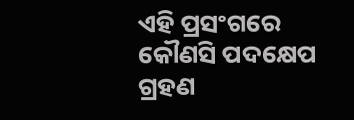ଏହି ପ୍ରସଂଗରେ କୌଣସି ପଦକ୍ଷେପ ଗ୍ରହଣ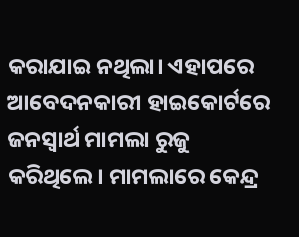କରାଯାଇ ନଥିଲା। ଏହାପରେ ଆବେଦନକାରୀ ହାଇକୋର୍ଟରେ ଜନସ୍ବାର୍ଥ ମାମଲା ରୁଜୁ କରିଥିଲେ। ମାମଲାରେ କେନ୍ଦ୍ର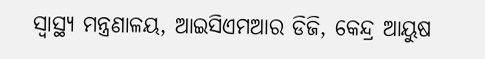ସ୍ବାସ୍ଥ୍ୟ ମନ୍ତ୍ରଣାଳୟ, ଆଇସିଏମଆର ଡିଜି, କେନ୍ଦ୍ର ଆୟୁଷ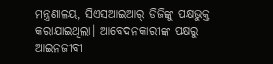ମନ୍ତ୍ରଣାଳୟ, ସିଏସଆଇଆର୍ ଡିଜିଙ୍କୁ ପକ୍ଷଭୁକ୍ତ କରାଯାଇଥିଲା। ଆବେଦନକାରୀଙ୍କ ପକ୍ଷରୁ ଆଇନଜୀବୀ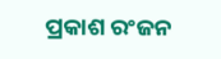ପ୍ରକାଶ ରଂଜନ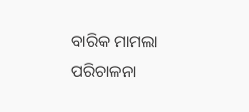ବାରିକ ମାମଲା ପରିଚାଳନା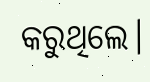କରୁଥିଲେ।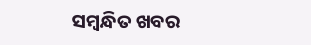ସମ୍ବନ୍ଧିତ ଖବର